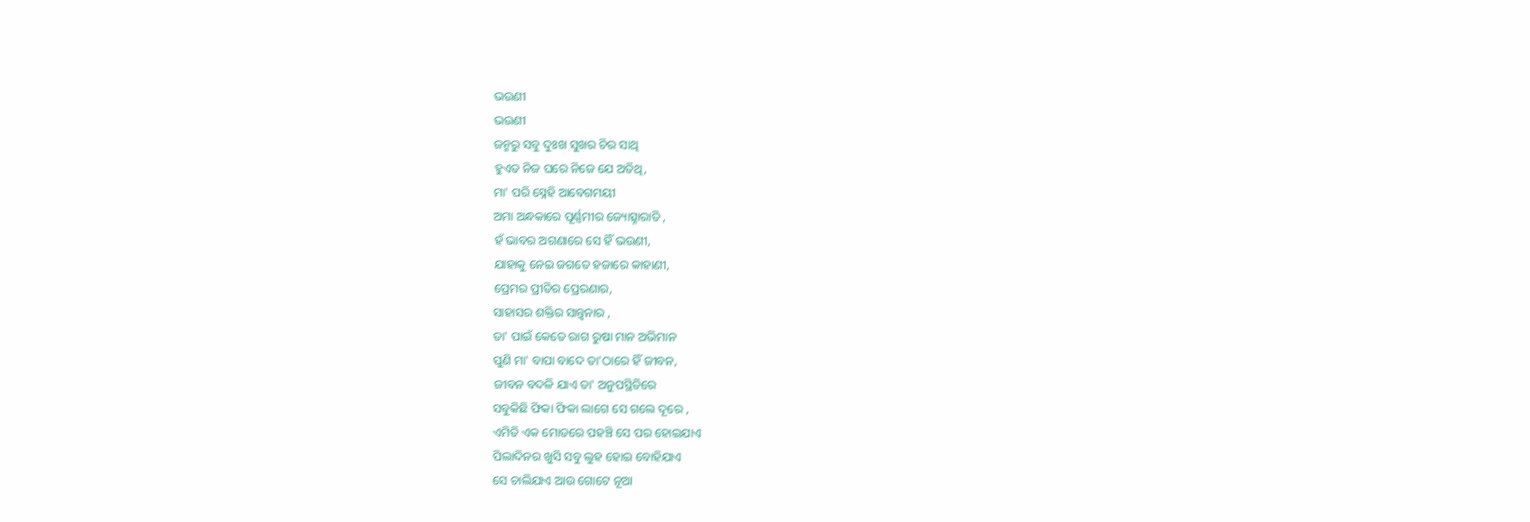ଭଉଣୀ
ଭଉଣୀ
ଜନ୍ମରୁ ସବୁ ଦୁଃଖ ସୁଖର ଚିର ସାଥି
ହୁଏତ ନିଜ ଘରେ ନିଜେ ଯେ ଅତିଥି,
ମା' ପରି ସ୍ନେହି ଆବେଗମୟୀ
ଅମା ଅନ୍ଧକାରେ ପୂର୍ଣ୍ଣମୀର ଜ୍ୟୋତ୍ସ୍ନାରାତି ,
ହଁ ଭାବର ଅଗଣାରେ ସେ ହିଁ ଭଉଣୀ,
ଯାହାକୁ ନେଇ ଜଗତେ ହଜାରେ କାହାଣୀ,
ପ୍ରେମର ପ୍ରୀତିର ପ୍ରେରଣାର,
ସାହାସର ଶକ୍ତିର ସାନ୍ତ୍ଵନାର ,
ତା' ପାଇଁ କେତେ ରାଗ ରୁଷା ମାନ ଅଭିମାନ
ପୁଣି ମା' ବାପା ବାଦେ ତା'ଠାରେ ହିଁ ଜୀବନ,
ଜୀବନ ବଦଳି ଯାଏ ତା' ଅନୁପସ୍ଥିତିରେ
ସବୁକିଛି ଫିକା ଫିକା ଲାଗେ ସେ ଗଲେ ଦୂରେ ,
ଏମିତି ଏକ ମୋଡରେ ପହଞ୍ଚି ସେ ପର ହୋଇଯାଏ
ପିଲାଦିନର ଖୁସି ସବୁ ଲୁହ ହୋଇ ବୋହିଯାଏ
ସେ ଚାଲିଯାଏ ଆଉ ଗୋଟେ ନୂଆ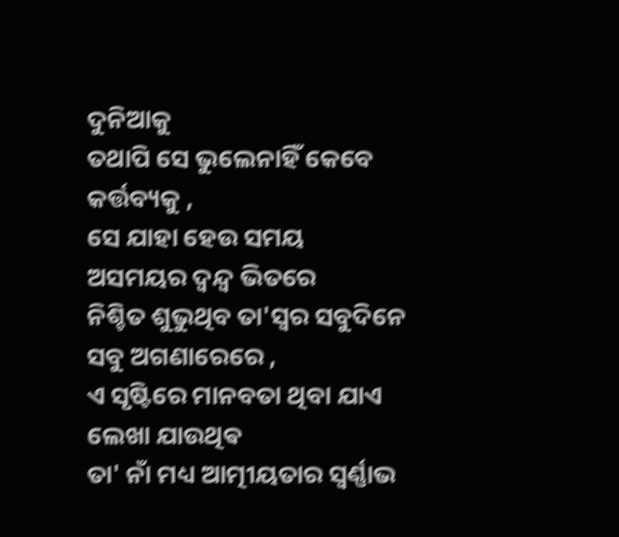ଦୁନିଆକୁ
ତଥାପି ସେ ଭୁଲେନାହିଁ କେବେ କର୍ତ୍ତବ୍ୟକୁ ,
ସେ ଯାହା ହେଉ ସମୟ ଅସମୟର ଦ୍ବନ୍ଦ୍ବ ଭିତରେ
ନିଶ୍ଚିତ ଶୁଭୁଥିବ ତା'ସ୍ବର ସବୁଦିନେ ସବୁ ଅଗଣାରେରେ ,
ଏ ସୃଷ୍ଟିରେ ମାନବତା ଥିବା ଯାଏ ଲେଖା ଯାଉଥିଵ
ତା' ନାଁ ମଧ୍ୟ ଆତ୍ମୀୟତାର ସ୍ବର୍ଣ୍ଣାଭ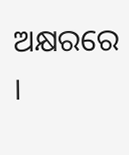ଅକ୍ଷରରେ ।